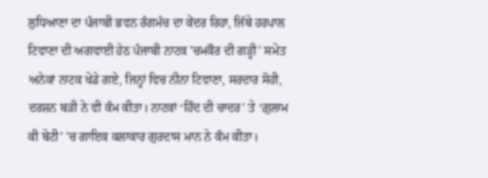ਲੁਧਿਆਣਾ ਦਾ ਪੰਜਾਬੀ ਭਵਨ ਰੰਗਮੰਚ ਦਾ ਕੇਂਦਰ ਰਿਹਾ, ਜਿੱਥੇ ਹਰਪਾਲ ਟਿਵਾਣਾ ਦੀ ਅਗਵਾਈ ਹੇਠ ਪੰਜਾਬੀ ਨਾਟਕ 'ਚਮਕੌਰ ਦੀ ਗੜ੍ਹੀ’ ਸਮੇਤ ਅਨੇਕਾਂ ਨਾਟਕ ਖੇਡੇ ਗਏ, ਜਿਨ੍ਹਾਂ ਵਿਚ ਨੀਨਾ ਟਿਵਾਣਾ, ਸਰਦਾਰ ਸੋਹੀ, ਦਰਸ਼ਨ ਬੜੀ ਨੇ ਵੀ ਕੰਮ ਕੀਤਾ। ਨਾਟਕਾਂ ‘ਹਿੰਦ ਦੀ ਚਾਦਰ’ ਤੇ ‘ਗ਼ੁਲਾਮ ਕੀ ਬੇਟੀ’ 'ਚ ਗਾਇਕ ਕਲਾਕਾਰ ਗੁਰਦਾਸ ਮਾਨ ਨੇ ਕੰਮ ਕੀਤਾ।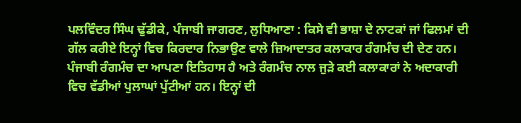ਪਲਵਿੰਦਰ ਸਿੰਘ ਢੁੱਡੀਕੇ, ਪੰਜਾਬੀ ਜਾਗਰਣ, ਲੁਧਿਆਣਾ : ਕਿਸੇ ਵੀ ਭਾਸ਼ਾ ਦੇ ਨਾਟਕਾਂ ਜਾਂ ਫਿਲਮਾਂ ਦੀ ਗੱਲ ਕਰੀਏ ਇਨ੍ਹਾਂ ਵਿਚ ਕਿਰਦਾਰ ਨਿਭਾਉਣ ਵਾਲੇ ਜ਼ਿਆਦਾਤਰ ਕਲਾਕਾਰ ਰੰਗਮੰਚ ਦੀ ਦੇਣ ਹਨ। ਪੰਜਾਬੀ ਰੰਗਮੰਚ ਦਾ ਆਪਣਾ ਇਤਿਹਾਸ ਹੈ ਅਤੇ ਰੰਗਮੰਚ ਨਾਲ ਜੁੜੇ ਕਈ ਕਲਾਕਾਰਾਂ ਨੇ ਅਦਾਕਾਰੀ ਵਿਚ ਵੱਡੀਆਂ ਪੁਲਾਘਾਂ ਪੁੱਟੀਆਂ ਹਨ। ਇਨ੍ਹਾਂ ਦੀ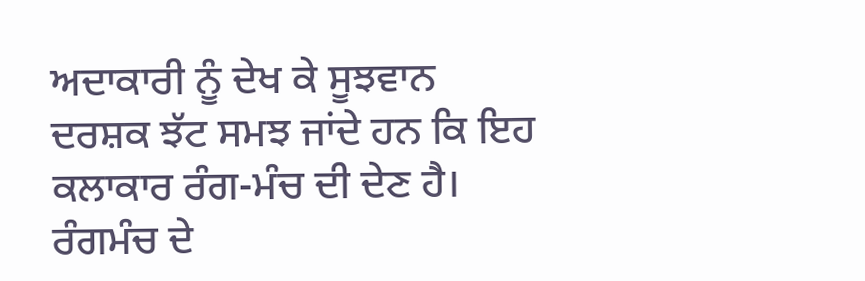ਅਦਾਕਾਰੀ ਨੂੰ ਦੇਖ ਕੇ ਸੂਝਵਾਨ ਦਰਸ਼ਕ ਝੱਟ ਸਮਝ ਜਾਂਦੇ ਹਨ ਕਿ ਇਹ ਕਲਾਕਾਰ ਰੰਗ-ਮੰਚ ਦੀ ਦੇਣ ਹੈ। ਰੰਗਮੰਚ ਦੇ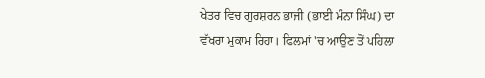ਖੇਤਰ ਵਿਚ ਗੁਰਸ਼ਰਨ ਭਾਜੀ (ਭਾਈ ਮੰਨਾ ਸਿੰਘ) ਦਾ ਵੱਖਰਾ ਮੁਕਾਮ ਰਿਹਾ। ਫਿਲਮਾਂ 'ਚ ਆਉਣ ਤੋਂ ਪਹਿਲਾ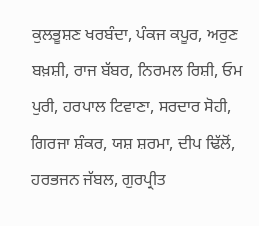ਕੁਲਭੂਸ਼ਣ ਖਰਬੰਦਾ, ਪੰਕਜ ਕਪੂਰ, ਅਰੁਣ ਬਖ਼ਸ਼ੀ, ਰਾਜ ਬੱਬਰ, ਨਿਰਮਲ ਰਿਸ਼ੀ, ਓਮ ਪੁਰੀ, ਹਰਪਾਲ ਟਿਵਾਣਾ, ਸਰਦਾਰ ਸੋਹੀ, ਗਿਰਜਾ ਸ਼ੰਕਰ, ਯਸ਼ ਸ਼ਰਮਾ, ਦੀਪ ਢਿੱਲੋਂ, ਹਰਭਜਨ ਜੱਬਲ, ਗੁਰਪ੍ਰੀਤ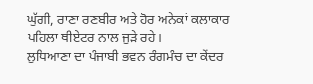ਘੁੱਗੀ, ਰਾਣਾ ਰਣਬੀਰ ਅਤੇ ਹੋਰ ਅਨੇਕਾਂ ਕਲਾਕਾਰ ਪਹਿਲਾ ਥੀਏਟਰ ਨਾਲ ਜੁੜੇ ਰਹੇ।
ਲੁਧਿਆਣਾ ਦਾ ਪੰਜਾਬੀ ਭਵਨ ਰੰਗਮੰਚ ਦਾ ਕੇਂਦਰ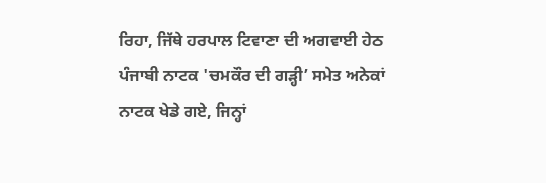ਰਿਹਾ, ਜਿੱਥੇ ਹਰਪਾਲ ਟਿਵਾਣਾ ਦੀ ਅਗਵਾਈ ਹੇਠ ਪੰਜਾਬੀ ਨਾਟਕ 'ਚਮਕੌਰ ਦੀ ਗੜ੍ਹੀ’ ਸਮੇਤ ਅਨੇਕਾਂ ਨਾਟਕ ਖੇਡੇ ਗਏ, ਜਿਨ੍ਹਾਂ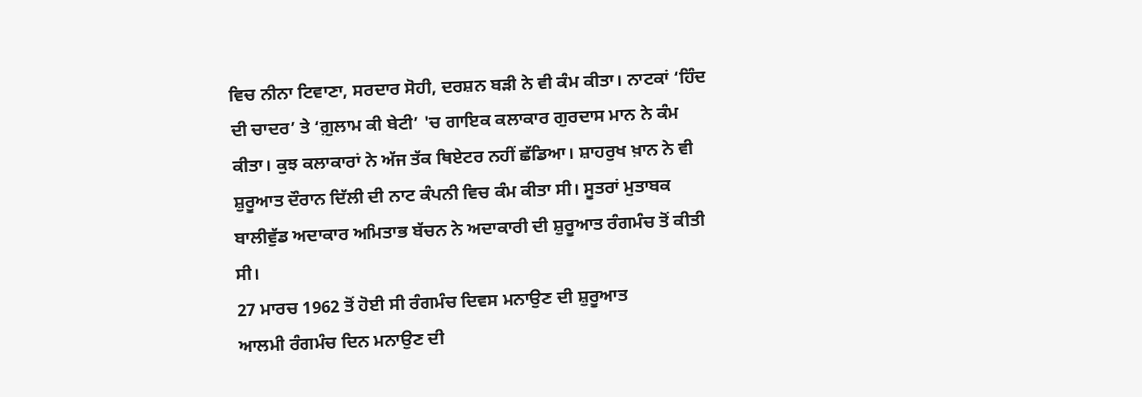ਵਿਚ ਨੀਨਾ ਟਿਵਾਣਾ, ਸਰਦਾਰ ਸੋਹੀ, ਦਰਸ਼ਨ ਬੜੀ ਨੇ ਵੀ ਕੰਮ ਕੀਤਾ। ਨਾਟਕਾਂ ‘ਹਿੰਦ ਦੀ ਚਾਦਰ’ ਤੇ ‘ਗ਼ੁਲਾਮ ਕੀ ਬੇਟੀ’ 'ਚ ਗਾਇਕ ਕਲਾਕਾਰ ਗੁਰਦਾਸ ਮਾਨ ਨੇ ਕੰਮ ਕੀਤਾ। ਕੁਝ ਕਲਾਕਾਰਾਂ ਨੇ ਅੱਜ ਤੱਕ ਥਿਏਟਰ ਨਹੀਂ ਛੱਡਿਆ। ਸ਼ਾਹਰੁਖ ਖ਼ਾਨ ਨੇ ਵੀ ਸ਼ੁਰੂਆਤ ਦੌਰਾਨ ਦਿੱਲੀ ਦੀ ਨਾਟ ਕੰਪਨੀ ਵਿਚ ਕੰਮ ਕੀਤਾ ਸੀ। ਸੂਤਰਾਂ ਮੁਤਾਬਕ ਬਾਲੀਵੁੱਡ ਅਦਾਕਾਰ ਅਮਿਤਾਭ ਬੱਚਨ ਨੇ ਅਦਾਕਾਰੀ ਦੀ ਸ਼ੁਰੂਆਤ ਰੰਗਮੰਚ ਤੋਂ ਕੀਤੀ ਸੀ।
27 ਮਾਰਚ 1962 ਤੋਂ ਹੋਈ ਸੀ ਰੰਗਮੰਚ ਦਿਵਸ ਮਨਾਉਣ ਦੀ ਸ਼ੁਰੂਆਤ
ਆਲਮੀ ਰੰਗਮੰਚ ਦਿਨ ਮਨਾਉਣ ਦੀ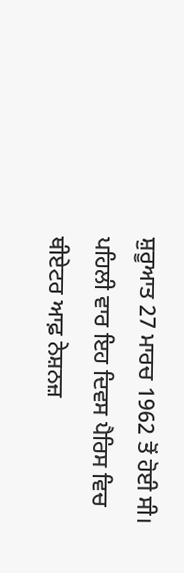ਸ਼ੁਰੂਆਤ 27 ਮਾਰਚ 1962 ਤੋਂ ਹੋਈ ਸੀ। ਪਹਿਲੀ ਵਾਰ ਇਹ ਦਿਵਸ ਪੈਰਿਸ ਵਿਚ ਥੀਏਟਰ ਆਫ਼ ਨੇਸ਼ਨਜ਼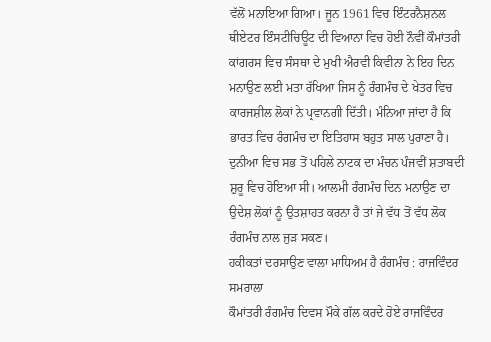ਵੱਲੋਂ ਮਨਾਇਆ ਗਿਆ। ਜੂਨ 1961 ਵਿਚ ਇੰਟਰਨੈਸ਼ਨਲ ਥੀਏਟਰ ਇੰਸਟੀਚਿਊਟ ਦੀ ਵਿਆਨਾ ਵਿਚ ਹੋਈ ਨੌਵੀਂ ਕੌਮਾਂਤਰੀ ਕਾਂਗਰਸ ਵਿਚ ਸੰਸਥਾ ਦੇ ਮੁਖੀ ਐਰਵੀ ਕਿਵੀਨਾ ਨੇ ਇਹ ਦਿਨ ਮਨਾਉਣ ਲਈ ਮਤਾ ਰੱਖਿਆ ਜਿਸ ਨੂੰ ਰੰਗਮੰਚ ਦੇ ਖੇਤਰ ਵਿਚ ਕਾਰਜਸ਼ੀਲ ਲੋਕਾਂ ਨੇ ਪ੍ਰਵਾਨਗੀ ਦਿੱਤੀ। ਮੰਨਿਆ ਜਾਂਦਾ ਹੈ ਕਿ ਭਾਰਤ ਵਿਚ ਰੰਗਮੰਚ ਦਾ ਇਤਿਹਾਸ ਬਹੁਤ ਸਾਲ ਪੁਰਾਣਾ ਹੈ। ਦੁਨੀਆ ਵਿਚ ਸਭ ਤੋਂ ਪਹਿਲੇ ਨਾਟਕ ਦਾ ਮੰਚਨ ਪੰਜਵੀਂ ਸ਼ਤਾਬਦੀ ਸ਼ੁਰੂ ਵਿਚ ਹੋਇਆ ਸੀ। ਆਲਮੀ ਰੰਗਮੰਚ ਦਿਨ ਮਨਾਉਣ ਦਾ ਉਦੇਸ਼ ਲੋਕਾਂ ਨੂੰ ਉਤਸ਼ਾਹਤ ਕਰਨਾ ਹੈ ਤਾਂ ਜੇ ਵੱਧ ਤੋਂ ਵੱਧ ਲੋਕ ਰੰਗਮੰਚ ਨਾਲ ਜੁੜ ਸਕਣ।
ਹਕੀਕਤਾਂ ਦਰਸਾਉਣ ਵਾਲਾ ਮਾਧਿਅਮ ਹੈ ਰੰਗਮੰਚ : ਰਾਜਵਿੰਦਰ ਸਮਰਾਲਾ
ਕੌਮਾਂਤਰੀ ਰੰਗਮੰਚ ਦਿਵਸ ਮੌਕੇ ਗੱਲ ਕਰਦੇ ਹੋਏ ਰਾਜਵਿੰਦਰ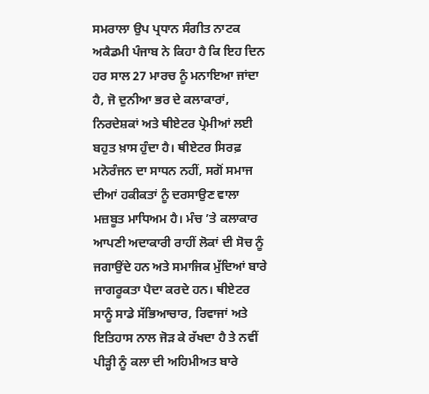ਸਮਰਾਲਾ ਉਪ ਪ੍ਰਧਾਨ ਸੰਗੀਤ ਨਾਟਕ ਅਕੈਡਮੀ ਪੰਜਾਬ ਨੇ ਕਿਹਾ ਹੈ ਕਿ ਇਹ ਦਿਨ ਹਰ ਸਾਲ 27 ਮਾਰਚ ਨੂੰ ਮਨਾਇਆ ਜਾਂਦਾ ਹੈ, ਜੋ ਦੁਨੀਆ ਭਰ ਦੇ ਕਲਾਕਾਰਾਂ, ਨਿਰਦੇਸ਼ਕਾਂ ਅਤੇ ਥੀਏਟਰ ਪ੍ਰੇਮੀਆਂ ਲਈ ਬਹੁਤ ਖ਼ਾਸ ਹੁੰਦਾ ਹੈ। ਥੀਏਟਰ ਸਿਰਫ਼ ਮਨੋਰੰਜਨ ਦਾ ਸਾਧਨ ਨਹੀਂ, ਸਗੋਂ ਸਮਾਜ ਦੀਆਂ ਹਕੀਕਤਾਂ ਨੂੰ ਦਰਸਾਉਣ ਵਾਲਾ ਮਜ਼ਬੂਤ ਮਾਧਿਅਮ ਹੈ। ਮੰਚ ’ਤੇ ਕਲਾਕਾਰ ਆਪਣੀ ਅਦਾਕਾਰੀ ਰਾਹੀਂ ਲੋਕਾਂ ਦੀ ਸੋਚ ਨੂੰ ਜਗਾਉਂਦੇ ਹਨ ਅਤੇ ਸਮਾਜਿਕ ਮੁੱਦਿਆਂ ਬਾਰੇ ਜਾਗਰੂਕਤਾ ਪੈਦਾ ਕਰਦੇ ਹਨ। ਥੀਏਟਰ ਸਾਨੂੰ ਸਾਡੇ ਸੱਭਿਆਚਾਰ, ਰਿਵਾਜਾਂ ਅਤੇ ਇਤਿਹਾਸ ਨਾਲ ਜੋੜ ਕੇ ਰੱਖਦਾ ਹੈ ਤੇ ਨਵੀਂ ਪੀੜ੍ਹੀ ਨੂੰ ਕਲਾ ਦੀ ਅਹਿਮੀਅਤ ਬਾਰੇ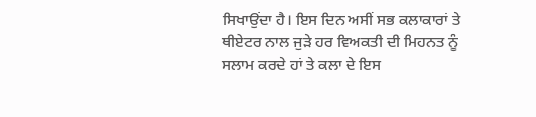ਸਿਖਾਉਂਦਾ ਹੈ। ਇਸ ਦਿਨ ਅਸੀਂ ਸਭ ਕਲਾਕਾਰਾਂ ਤੇ ਥੀਏਟਰ ਨਾਲ ਜੁੜੇ ਹਰ ਵਿਅਕਤੀ ਦੀ ਮਿਹਨਤ ਨੂੰ ਸਲਾਮ ਕਰਦੇ ਹਾਂ ਤੇ ਕਲਾ ਦੇ ਇਸ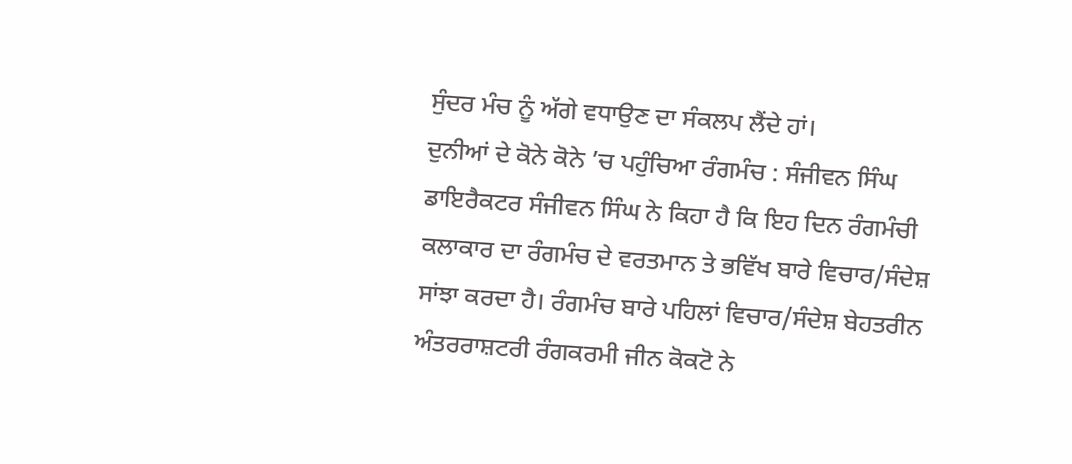ਸੁੰਦਰ ਮੰਚ ਨੂੰ ਅੱਗੇ ਵਧਾਉਣ ਦਾ ਸੰਕਲਪ ਲੈਂਦੇ ਹਾਂ।
ਦੁਨੀਆਂ ਦੇ ਕੋਨੇ ਕੋਨੇ ’ਚ ਪਹੁੰਚਿਆ ਰੰਗਮੰਚ : ਸੰਜੀਵਨ ਸਿੰਘ
ਡਾਇਰੈਕਟਰ ਸੰਜੀਵਨ ਸਿੰਘ ਨੇ ਕਿਹਾ ਹੈ ਕਿ ਇਹ ਦਿਨ ਰੰਗਮੰਚੀ ਕਲਾਕਾਰ ਦਾ ਰੰਗਮੰਚ ਦੇ ਵਰਤਮਾਨ ਤੇ ਭਵਿੱਖ ਬਾਰੇ ਵਿਚਾਰ/ਸੰਦੇਸ਼ ਸਾਂਝਾ ਕਰਦਾ ਹੈ। ਰੰਗਮੰਚ ਬਾਰੇ ਪਹਿਲਾਂ ਵਿਚਾਰ/ਸੰਦੇਸ਼ ਬੇਹਤਰੀਨ ਅੰਤਰਰਾਸ਼ਟਰੀ ਰੰਗਕਰਮੀ ਜੀਨ ਕੋਕਟੋ ਨੇ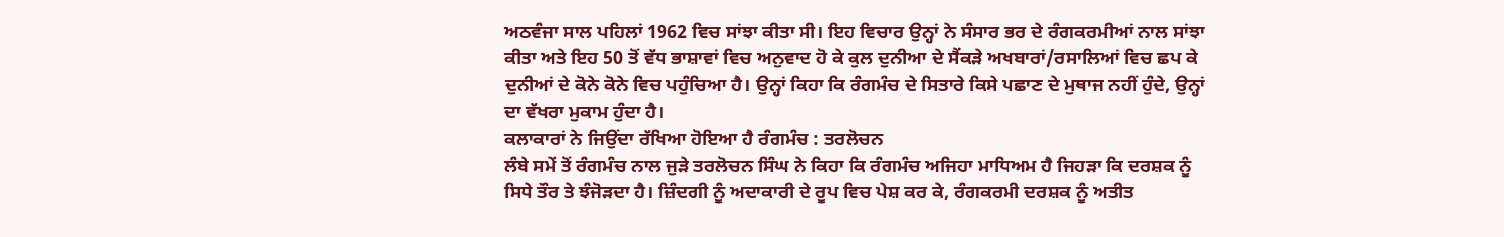ਅਠਵੰਜਾ ਸਾਲ ਪਹਿਲਾਂ 1962 ਵਿਚ ਸਾਂਝਾ ਕੀਤਾ ਸੀ। ਇਹ ਵਿਚਾਰ ਉਨ੍ਹਾਂ ਨੇ ਸੰਸਾਰ ਭਰ ਦੇ ਰੰਗਕਰਮੀਆਂ ਨਾਲ ਸਾਂਝਾ ਕੀਤਾ ਅਤੇ ਇਹ 50 ਤੋਂ ਵੱਧ ਭਾਸ਼ਾਵਾਂ ਵਿਚ ਅਨੁਵਾਦ ਹੋ ਕੇ ਕੁਲ ਦੁਨੀਆ ਦੇ ਸੈਂਕੜੇ ਅਖਬਾਰਾਂ/ਰਸਾਲਿਆਂ ਵਿਚ ਛਪ ਕੇ ਦੁਨੀਆਂ ਦੇ ਕੋਨੇ ਕੋਨੇ ਵਿਚ ਪਹੁੰਚਿਆ ਹੈ। ਉਨ੍ਹਾਂ ਕਿਹਾ ਕਿ ਰੰਗਮੰਚ ਦੇ ਸਿਤਾਰੇ ਕਿਸੇ ਪਛਾਣ ਦੇ ਮੁਥਾਜ ਨਹੀਂ ਹੁੰਦੇ, ਉਨ੍ਹਾਂ ਦਾ ਵੱਖਰਾ ਮੁਕਾਮ ਹੁੰਦਾ ਹੈ।
ਕਲਾਕਾਰਾਂ ਨੇ ਜਿਉਂਦਾ ਰੱਖਿਆ ਹੋਇਆ ਹੈ ਰੰਗਮੰਚ : ਤਰਲੋਚਨ
ਲੰਬੇ ਸਮੇਂ ਤੋਂ ਰੰਗਮੰਚ ਨਾਲ ਜੁੜੇ ਤਰਲੋਚਨ ਸਿੰਘ ਨੇ ਕਿਹਾ ਕਿ ਰੰਗਮੰਚ ਅਜਿਹਾ ਮਾਧਿਅਮ ਹੈ ਜਿਹੜਾ ਕਿ ਦਰਸ਼ਕ ਨੂੰ ਸਿਧੇ ਤੌਰ ਤੇ ਝੰਜੋੜਦਾ ਹੈ। ਜ਼ਿੰਦਗੀ ਨੂੰ ਅਦਾਕਾਰੀ ਦੇ ਰੂਪ ਵਿਚ ਪੇਸ਼ ਕਰ ਕੇ, ਰੰਗਕਰਮੀ ਦਰਸ਼ਕ ਨੂੰ ਅਤੀਤ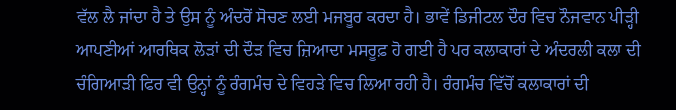ਵੱਲ ਲੈ ਜਾਂਦਾ ਹੈ ਤੇ ਉਸ ਨੂੰ ਅੰਦਰੋਂ ਸੋਚਣ ਲਈ ਮਜਬੂਰ ਕਰਦਾ ਹੈ। ਭਾਵੇਂ ਡਿਜੀਟਲ ਦੌਰ ਵਿਚ ਨੌਜਵਾਨ ਪੀੜ੍ਹੀ ਆਪਣੀਆਂ ਆਰਥਿਕ ਲੋੜਾਂ ਦੀ ਦੌੜ ਵਿਚ ਜ਼ਿਆਦਾ ਮਸਰੂਫ਼ ਹੋ ਗਈ ਹੈ ਪਰ ਕਲਾਕਾਰਾਂ ਦੇ ਅੰਦਰਲੀ ਕਲਾ ਦੀ ਚੰਗਿਆੜੀ ਫਿਰ ਵੀ ਉਨ੍ਹਾਂ ਨੂੰ ਰੰਗਮੰਚ ਦੇ ਵਿਹੜੇ ਵਿਚ ਲਿਆ ਰਹੀ ਹੈ। ਰੰਗਮੰਚ ਵਿੱਚੋਂ ਕਲਾਕਾਰਾਂ ਦੀ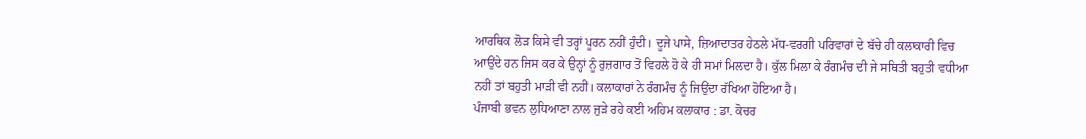ਆਰਥਿਕ ਲੋੜ ਕਿਸੇ ਵੀ ਤਰ੍ਹਾਂ ਪੂਰਨ ਨਹੀਂ ਹੁੰਦੀ। ਦੂਜੇ ਪਾਸੇ, ਜ਼ਿਆਦਾਤਰ ਹੇਠਲੇ ਮੱਧ-ਵਰਗੀ ਪਰਿਵਾਰਾਂ ਦੇ ਬੱਚੇ ਹੀ ਕਲਾਕਾਰੀ ਵਿਚ ਆਉਂਦੇ ਹਨ ਜਿਸ ਕਰ ਕੇ ਉਨ੍ਹਾਂ ਨੂੰ ਰੁਜ਼ਗਾਰ ਤੋਂ ਵਿਹਲੇ ਹੋ ਕੇ ਹੀ ਸਮਾਂ ਮਿਲਦਾ ਹੈ। ਕੁੱਲ ਮਿਲਾ ਕੇ ਰੰਗਮੰਚ ਦੀ ਜੇ ਸਥਿਤੀ ਬਹੁਤੀ ਵਧੀਆ ਨਹੀਂ ਤਾਂ ਬਹੁਤੀ ਮਾੜੀ ਵੀ ਨਹੀਂ। ਕਲਾਕਾਰਾਂ ਨੇ ਰੰਗਮੰਚ ਨੂੰ ਜਿਉਂਦਾ ਰੱਖਿਆ ਹੋਇਆ ਹੈ।
ਪੰਜਾਬੀ ਭਵਨ ਲੁਧਿਆਣਾ ਨਾਲ ਜੁੜੇ ਰਹੇ ਕਈ ਅਹਿਮ ਕਲਾਕਾਰ : ਡਾ. ਕੋਚਰ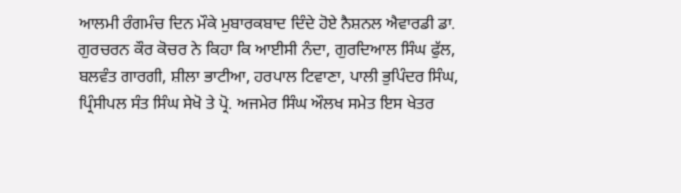ਆਲਮੀ ਰੰਗਮੰਚ ਦਿਨ ਮੌਕੇ ਮੁਬਾਰਕਬਾਦ ਦਿੰਦੇ ਹੋਏ ਨੈਸ਼ਨਲ ਐਵਾਰਡੀ ਡਾ. ਗੁਰਚਰਨ ਕੌਰ ਕੋਚਰ ਨੇ ਕਿਹਾ ਕਿ ਆਈਸੀ ਨੰਦਾ, ਗੁਰਦਿਆਲ ਸਿੰਘ ਫੁੱਲ, ਬਲਵੰਤ ਗਾਰਗੀ, ਸ਼ੀਲਾ ਭਾਟੀਆ, ਹਰਪਾਲ ਟਿਵਾਣਾ, ਪਾਲੀ ਭੁਪਿੰਦਰ ਸਿੰਘ, ਪ੍ਰਿੰਸੀਪਲ ਸੰਤ ਸਿੰਘ ਸੇਖੋ ਤੇ ਪ੍ਰੋ. ਅਜਮੇਰ ਸਿੰਘ ਔਲਖ ਸਮੇਤ ਇਸ ਖੇਤਰ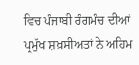ਵਿਚ ਪੰਜਾਬੀ ਰੰਗਮੰਚ ਦੀਆਂ ਪ੍ਰਮੁੱਖ ਸ਼ਖ਼ਸੀਅਤਾਂ ਨੇ ਅਹਿਮ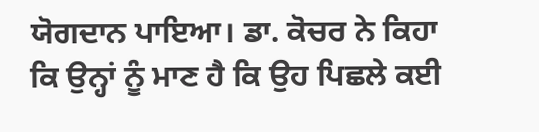ਯੋਗਦਾਨ ਪਾਇਆ। ਡਾ. ਕੋਚਰ ਨੇ ਕਿਹਾ ਕਿ ਉਨ੍ਹਾਂ ਨੂੰ ਮਾਣ ਹੈ ਕਿ ਉਹ ਪਿਛਲੇ ਕਈ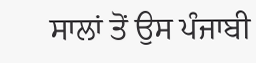ਸਾਲਾਂ ਤੋਂ ਉਸ ਪੰਜਾਬੀ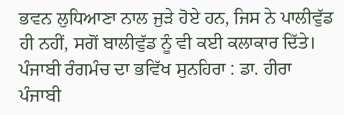ਭਵਨ ਲੁਧਿਆਣਾ ਨਾਲ ਜੁੜੇ ਹੋਏ ਹਨ, ਜਿਸ ਨੇ ਪਾਲੀਵੁੱਡ ਹੀ ਨਹੀਂ, ਸਗੋਂ ਬਾਲੀਵੁੱਡ ਨੂੰ ਵੀ ਕਈ ਕਲਾਕਾਰ ਦਿੱਤੇ।
ਪੰਜਾਬੀ ਰੰਗਮੰਚ ਦਾ ਭਵਿੱਖ ਸੁਨਹਿਰਾ : ਡਾ. ਹੀਰਾ
ਪੰਜਾਬੀ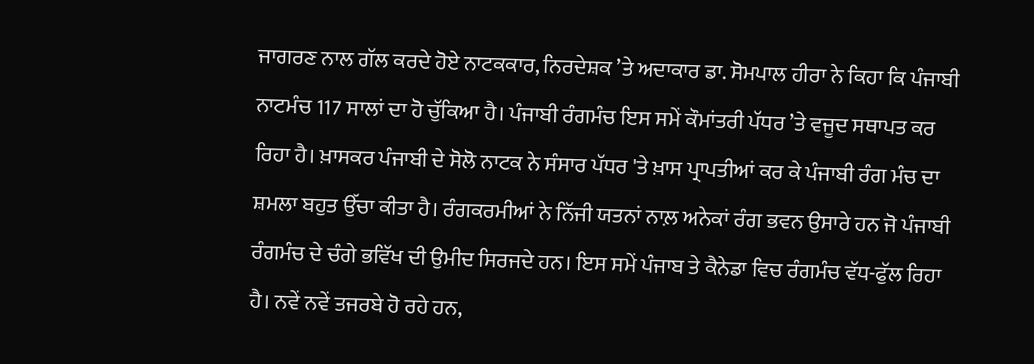ਜਾਗਰਣ ਨਾਲ ਗੱਲ ਕਰਦੇ ਹੋਏ ਨਾਟਕਕਾਰ, ਨਿਰਦੇਸ਼ਕ ’ਤੇ ਅਦਾਕਾਰ ਡਾ. ਸੋਮਪਾਲ ਹੀਰਾ ਨੇ ਕਿਹਾ ਕਿ ਪੰਜਾਬੀ ਨਾਟਮੰਚ 117 ਸਾਲਾਂ ਦਾ ਹੋ ਚੁੱਕਿਆ ਹੈ। ਪੰਜਾਬੀ ਰੰਗਮੰਚ ਇਸ ਸਮੇਂ ਕੌਮਾਂਤਰੀ ਪੱਧਰ ’ਤੇ ਵਜੂਦ ਸਥਾਪਤ ਕਰ ਰਿਹਾ ਹੈ। ਖ਼ਾਸਕਰ ਪੰਜਾਬੀ ਦੇ ਸੋਲੋ ਨਾਟਕ ਨੇ ਸੰਸਾਰ ਪੱਧਰ 'ਤੇ ਖ਼ਾਸ ਪ੍ਰਾਪਤੀਆਂ ਕਰ ਕੇ ਪੰਜਾਬੀ ਰੰਗ ਮੰਚ ਦਾ ਸ਼ਮਲਾ ਬਹੁਤ ਉੱਚਾ ਕੀਤਾ ਹੈ। ਰੰਗਕਰਮੀਆਂ ਨੇ ਨਿੱਜੀ ਯਤਨਾਂ ਨਾਲ਼ ਅਨੇਕਾਂ ਰੰਗ ਭਵਨ ਉਸਾਰੇ ਹਨ ਜੋ ਪੰਜਾਬੀ ਰੰਗਮੰਚ ਦੇ ਚੰਗੇ ਭਵਿੱਖ ਦੀ ਉਮੀਦ ਸਿਰਜਦੇ ਹਨ। ਇਸ ਸਮੇਂ ਪੰਜਾਬ ਤੇ ਕੈਨੇਡਾ ਵਿਚ ਰੰਗਮੰਚ ਵੱਧ-ਫੁੱਲ ਰਿਹਾ ਹੈ। ਨਵੇਂ ਨਵੇਂ ਤਜਰਬੇ ਹੋ ਰਹੇ ਹਨ,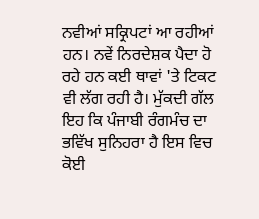ਨਵੀਆਂ ਸਕ੍ਰਿਪਟਾਂ ਆ ਰਹੀਆਂ ਹਨ। ਨਵੇਂ ਨਿਰਦੇਸ਼ਕ ਪੈਦਾ ਹੋ ਰਹੇ ਹਨ ਕਈ ਥਾਵਾਂ 'ਤੇ ਟਿਕਟ ਵੀ ਲੱਗ ਰਹੀ ਹੈ। ਮੁੱਕਦੀ ਗੱਲ ਇਹ ਕਿ ਪੰਜਾਬੀ ਰੰਗਮੰਚ ਦਾ ਭਵਿੱਖ ਸੁਨਿਹਰਾ ਹੈ ਇਸ ਵਿਚ ਕੋਈ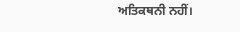ਅਤਿਕਥਨੀ ਨਹੀਂ।